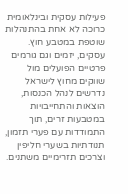פעילות עסקית ובינלאומית כרוכה לא אחת בהתנהלות שוטפת במטבע חוץ. עסקים, יזמים וגם גורמים פרטיים הפועלים מול שווקים מחוץ לישראל נדרשים לנהל הכנסות, הוצאות והתחייבויות במטבעות זרים, תוך התמודדות עם פערי תזמון, תנודתיות בשערי חליפין וצרכים תזרימיים משתנים.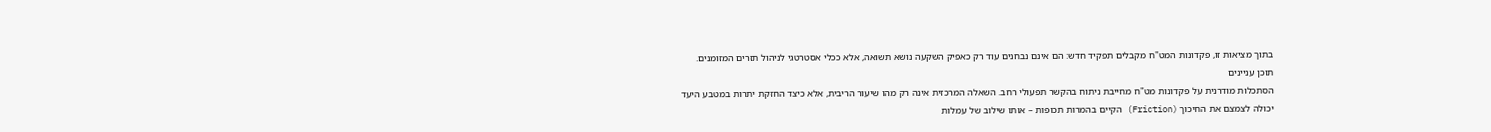בתוך מציאות זו, פקדונות המט"ח מקבלים תפקיד חדש: הם אינם נבחנים עוד רק כאפיק השקעה נושא תשואה, אלא ככלי אסטרטגי לניהול תזרים המזומנים.
תוכן עניינים
הסתכלות מודרנית על פקדונות מט"ח מחייבת ניתוח בהקשר תפעולי רחב. השאלה המרכזית אינה רק מהו שיעור הריבית, אלא כיצד החזקת יתרות במטבע היעד יכולה לצמצם את החיכוך (Friction) הקיים בהמרות תכופות – אותו שילוב של עמלות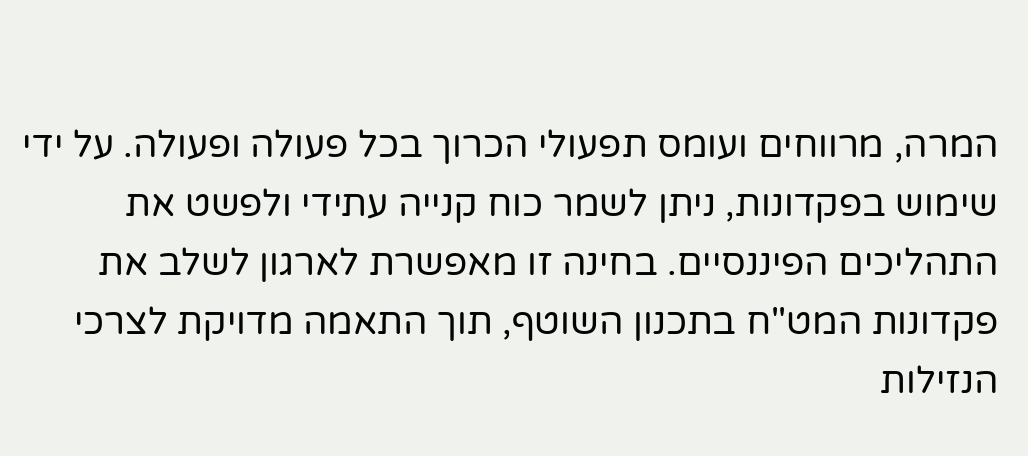המרה, מרווחים ועומס תפעולי הכרוך בכל פעולה ופעולה. על ידי שימוש בפקדונות, ניתן לשמר כוח קנייה עתידי ולפשט את התהליכים הפיננסיים. בחינה זו מאפשרת לארגון לשלב את פקדונות המט"ח בתכנון השוטף, תוך התאמה מדויקת לצרכי הנזילות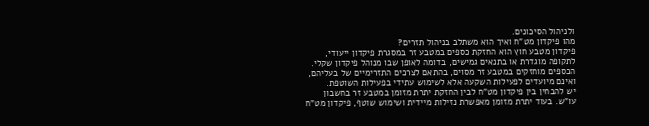ולניהול הסיכונים.
מהו פיקדון מט"ח ואיך הוא משתלב בניהול תזרים?
פיקדון מטבע חוץ הוא החזקת כספים במטבע זר במסגרת פיקדון ייעודי, לתקופה מוגדרת או בתנאים גמישים, בדומה לאופן שבו מנוהל פיקדון שקלי. הכספים מוחזקים במטבע זר מסוים, בהתאם לצרכים התזרימיים של בעליהם, ואינם מיועדים לפעילות השקעה אלא לשימוש עתידי בפעילות השוטפת.
יש להבחין בין פיקדון מט"ח לבין החזקת יתרת מזומן במטבע זר בחשבון עו"ש. בעוד יתרת מזומן מאפשרת נזילות מיידית ושימוש שוטף, פיקדון מט"ח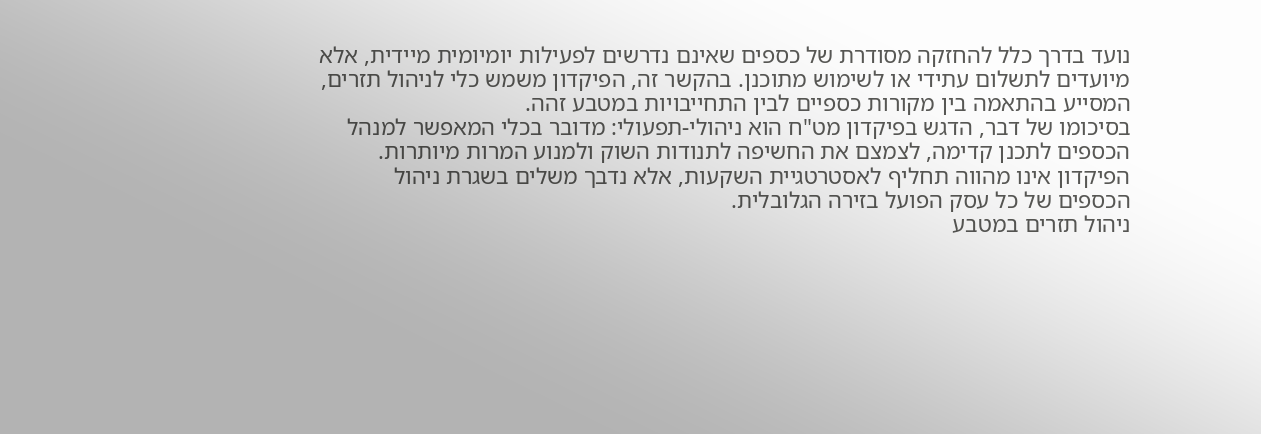נועד בדרך כלל להחזקה מסודרת של כספים שאינם נדרשים לפעילות יומיומית מיידית, אלא מיועדים לתשלום עתידי או לשימוש מתוכנן. בהקשר זה, הפיקדון משמש כלי לניהול תזרים, המסייע בהתאמה בין מקורות כספיים לבין התחייבויות במטבע זהה.
בסיכומו של דבר, הדגש בפיקדון מט"ח הוא ניהולי-תפעולי: מדובר בכלי המאפשר למנהל הכספים לתכנן קדימה, לצמצם את החשיפה לתנודות השוק ולמנוע המרות מיותרות. הפיקדון אינו מהווה תחליף לאסטרטגיית השקעות, אלא נדבך משלים בשגרת ניהול הכספים של כל עסק הפועל בזירה הגלובלית.
ניהול תזרים במטבע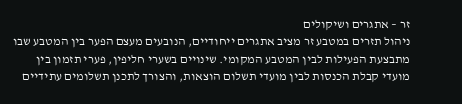זר – אתגרים ושיקולים
ניהול תזרים במטבע זר מציב אתגרים ייחודיים, הנובעים מעצם הפער בין המטבע שבו מתבצעת הפעילות לבין המטבע המקומי. שינויים בשערי חליפין, פערי תזמון בין מועדי קבלת הכנסות לבין מועדי תשלום הוצאות, והצורך לתכנן תשלומים עתידיים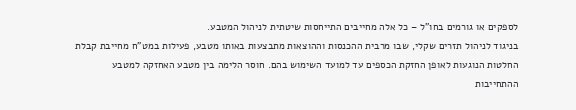לספקים או גורמים בחו"ל – כל אלה מחייבים התייחסות שיטתית לניהול המטבע.
בניגוד לניהול תזרים שקלי, שבו מרבית ההכנסות וההוצאות מתבצעות באותו מטבע, פעילות במט"ח מחייבת קבלת החלטות הנוגעות לאופן החזקת הכספים עד למועד השימוש בהם. חוסר הלימה בין מטבע האחזקה למטבע ההתחייבות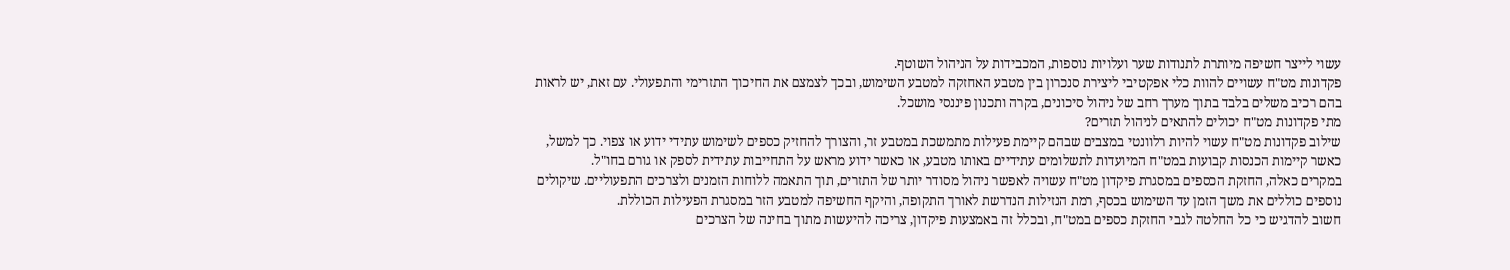עשוי לייצר חשיפה מיותרת לתנודות שער ועלויות נוספות, המכבידות על הניהול השוטף.
פקדונות מט"ח עשויים להוות כלי אפקטיבי ליצירת סנכרון בין מטבע האחזקה למטבע השימוש, ובכך לצמצם את החיכוך התזרימי והתפעולי. עם זאת, יש לראות בהם רכיב משלים בלבד בתוך מערך רחב של ניהול סיכונים, בקרה ותכנון פיננסי מושכל.
מתי פקדונות מט"ח יכולים להתאים לניהול תזרים?
שילוב פקדונות מט"ח עשוי להיות רלוונטי במצבים שבהם קיימת פעילות מתמשכת במטבע זר, והצורך להחזיק כספים לשימוש עתידי ידוע או צפוי. כך למשל, כאשר קיימות הכנסות קבועות במט"ח המיועדות לתשלומים עתידיים באותו מטבע, או כאשר ידוע מראש על התחייבות עתידית לספק או גורם בחו"ל.
במקרים כאלה, החזקת הכספים במסגרת פיקדון מט"ח עשויה לאפשר ניהול מסודר יותר של התזרים, תוך התאמה ללוחות הזמנים ולצרכים התפעוליים. שיקולים נוספים כוללים את משך הזמן עד השימוש בכסף, רמת הנזילות הנדרשת לאורך התקופה, והיקף החשיפה למטבע הזר במסגרת הפעילות הכוללת.
חשוב להדגיש כי כל החלטה לגבי החזקת כספים במט"ח, ובכלל זה באמצעות פיקדון, צריכה להיעשות מתוך בחינה של הצרכים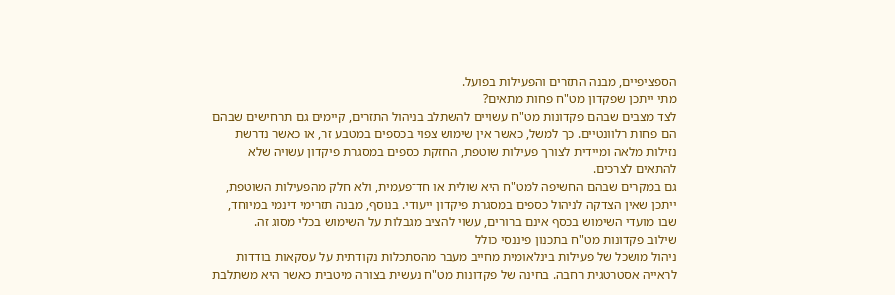הספציפיים, מבנה התזרים והפעילות בפועל.
מתי ייתכן שפקדון מט"ח פחות מתאים?
לצד מצבים שבהם פקדונות מט"ח עשויים להשתלב בניהול התזרים, קיימים גם תרחישים שבהם הם פחות רלוונטיים. כך למשל, כאשר אין שימוש צפוי בכספים במטבע זר, או כאשר נדרשת נזילות מלאה ומיידית לצורך פעילות שוטפת, החזקת כספים במסגרת פיקדון עשויה שלא להתאים לצרכים.
גם במקרים שבהם החשיפה למט"ח היא שולית או חד־פעמית, ולא חלק מהפעילות השוטפת, ייתכן שאין הצדקה לניהול כספים במסגרת פיקדון ייעודי. בנוסף, מבנה תזרימי דינמי במיוחד, שבו מועדי השימוש בכסף אינם ברורים, עשוי להציב מגבלות על השימוש בכלי מסוג זה.
שילוב פקדונות מט"ח בתכנון פיננסי כולל
ניהול מושכל של פעילות בינלאומית מחייב מעבר מהסתכלות נקודתית על עסקאות בודדות לראייה אסטרטגית רחבה. בחינה של פקדונות מט"ח נעשית בצורה מיטבית כאשר היא משתלבת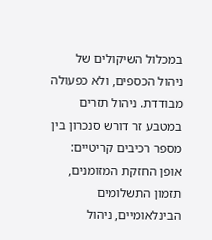במכלול השיקולים של ניהול הכספים, ולא כפעולה מבודדת. ניהול תזרים במטבע זר דורש סנכרון בין מספר רכיבים קריטיים: אופן החזקת המזומנים, תזמון התשלומים הבינלאומיים, ניהול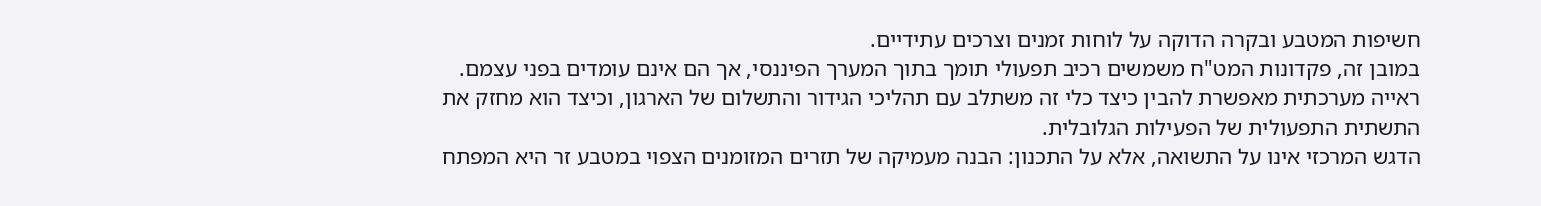חשיפות המטבע ובקרה הדוקה על לוחות זמנים וצרכים עתידיים.
במובן זה, פקדונות המט"ח משמשים רכיב תפעולי תומך בתוך המערך הפיננסי, אך הם אינם עומדים בפני עצמם. ראייה מערכתית מאפשרת להבין כיצד כלי זה משתלב עם תהליכי הגידור והתשלום של הארגון, וכיצד הוא מחזק את התשתית התפעולית של הפעילות הגלובלית.
הדגש המרכזי אינו על התשואה, אלא על התכנון: הבנה מעמיקה של תזרים המזומנים הצפוי במטבע זר היא המפתח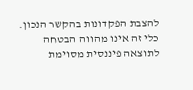להצבת הפקדונות בהקשר הנכון. כלי זה אינו מהווה הבטחה לתוצאה פיננסית מסוימת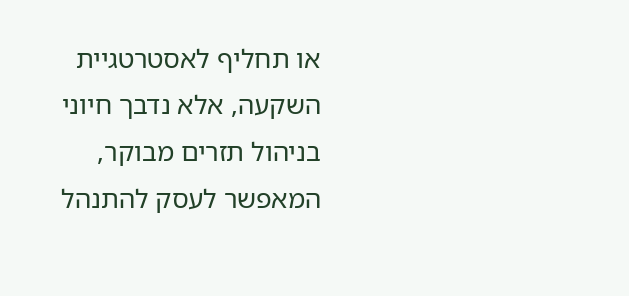או תחליף לאסטרטגיית השקעה, אלא נדבך חיוני בניהול תזרים מבוקר, המאפשר לעסק להתנהל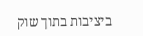ביציבות בתוך שוק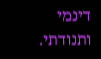דינמי ותנודתי.